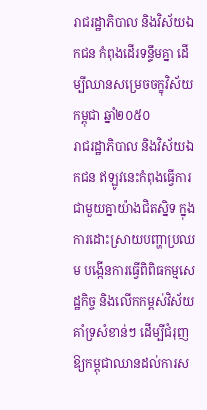រាជរដ្ឋាភិបាល និងវិស័យឯកជន កំពុងដើរទន្ទឹមគ្នា ដើម្បីឈានសម្រេចចក្ខុវិស័យកម្ពុជា ឆ្នាំ២០៥០
រាជរដ្ឋាភិបាល និងវិស័យឯកជន ឥឡូវនេះកំពុងធ្វើការជាមួយគ្នាយ៉ាងជិតស្និទ ក្នុងការដោះស្រាយបញ្ហាប្រឈម បង្កើនការធ្វើពិពិធកម្មសេដ្ឋកិច្ច និងលើកកម្ពស់វិស័យគាំទ្រសំខាន់ៗ ដើម្បីជំរុញឱ្យកម្ពុជាឈានដល់ការស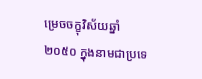ម្រេចចក្ខុវិស័យឆ្នាំ ២០៥០ ក្នុងនាមជាប្រទេ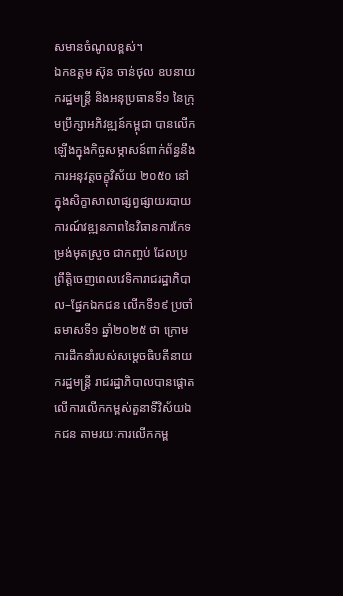សមានចំណូលខ្ពស់។
ឯកឧត្តម ស៊ុន ចាន់ថុល ឧបនាយករដ្ឋមន្ត្រី និងអនុប្រធានទី១ នៃក្រុមប្រឹក្សាអភិវឌ្ឍន៍កម្ពុជា បានលើកឡើងក្នុងកិច្ចសម្ភាសន៍ពាក់ព័ន្ធនឹងការអនុវត្តចក្ខុវិស័យ ២០៥០ នៅក្នុងសិក្ខាសាលាផ្សព្វផ្សាយរបាយការណ៍វឌ្ឍនភាពនៃវិធានការកែទម្រង់មុតស្រួច ជាកញ្ចប់ ដែលប្រព្រឹត្តិចេញពេលវេទិការាជរដ្ឋាភិបាល–ផ្នែកឯកជន លើកទី១៩ ប្រចាំឆមាសទី១ ឆ្នាំ២០២៥ ថា ក្រោមការដឹកនាំរបស់សម្តេចធិបតីនាយករដ្ឋមន្ត្រី រាជរដ្ឋាភិបាលបានផ្ដោតលើការលើកកម្ពស់តួនាទីវិស័យឯកជន តាមរយៈការលើកកម្ព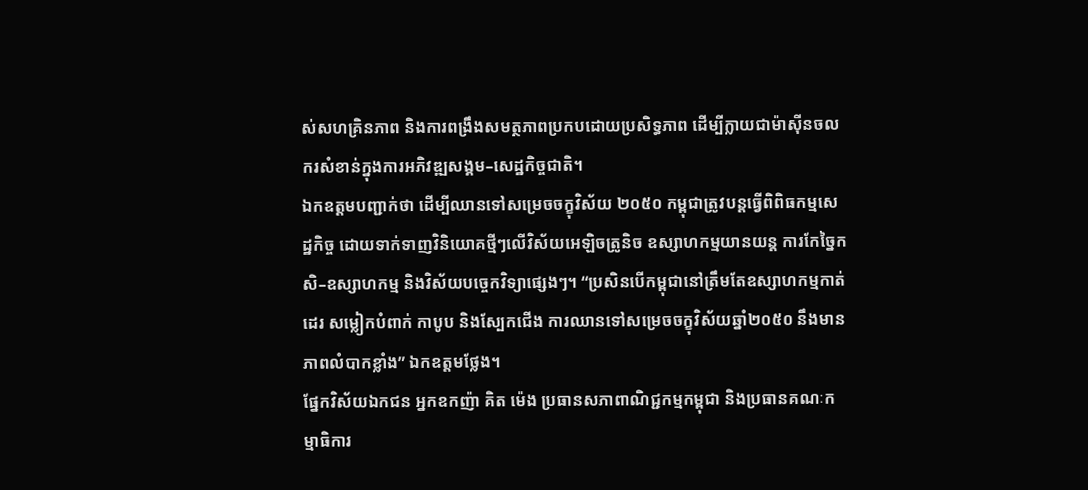ស់សហគ្រិនភាព និងការពង្រឹងសមត្ថភាពប្រកបដោយប្រសិទ្ធភាព ដើម្បីក្លាយជាម៉ាស៊ីនចលករសំខាន់ក្នុងការអភិវឌ្ឍសង្គម–សេដ្ឋកិច្ចជាតិ។
ឯកឧត្តមបញ្ជាក់ថា ដើម្បីឈានទៅសម្រេចចក្ខុវិស័យ ២០៥០ កម្ពុជាត្រូវបន្តធ្វើពិពិធកម្មសេដ្ឋកិច្ច ដោយទាក់ទាញវិនិយោគថ្មីៗលើវិស័យអេឡិចត្រូនិច ឧស្សាហកម្មយានយន្ត ការកែច្នៃកសិ–ឧស្សាហកម្ម និងវិស័យបច្ចេកវិទ្យាផ្សេងៗ។ “ប្រសិនបើកម្ពុជានៅត្រឹមតែឧស្សាហកម្មកាត់ដេរ សម្លៀកបំពាក់ កាបូប និងស្បែកជើង ការឈានទៅសម្រេចចក្ខុវិស័យឆ្នាំ២០៥០ នឹងមានភាពលំបាកខ្លាំង” ឯកឧត្តមថ្លែង។
ផ្នែកវិស័យឯកជន អ្នកឧកញ៉ា គិត ម៉េង ប្រធានសភាពាណិជ្ជកម្មកម្ពុជា និងប្រធានគណៈកម្មាធិការ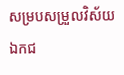សម្របសម្រួលវិស័យឯកជ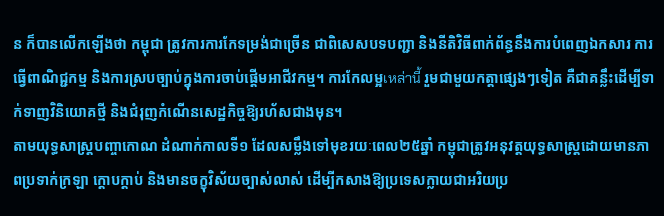ន ក៏បានលើកឡើងថា កម្ពុជា ត្រូវការការកែទម្រង់ជាច្រើន ជាពិសេសបទបញ្ជា និងនីតិវិធីពាក់ព័ន្ធនឹងការបំពេញឯកសារ ការធ្វើពាណិជ្ជកម្ម និងការស្របច្បាប់ក្នុងការចាប់ផ្តើមអាជីវកម្ម។ ការកែលម្អเหล่านี้ រួមជាមួយកត្តាផ្សេងៗទៀត គឺជាគន្លឹះដើម្បីទាក់ទាញវិនិយោគថ្មី និងជំរុញកំណើនសេដ្ឋកិច្ចឱ្យរហ័សជាងមុន។
តាមយុទ្ធសាស្ត្របញ្ចាកោណ ដំណាក់កាលទី១ ដែលសម្លឹងទៅមុខរយៈពេល២៥ឆ្នាំ កម្ពុជាត្រូវអនុវត្តយុទ្ធសាស្ត្រដោយមានភាពប្រទាក់ក្រឡា ក្តោបក្តាប់ និងមានចក្ខុវិស័យច្បាស់លាស់ ដើម្បីកសាងឱ្យប្រទេសក្លាយជាអរិយប្រ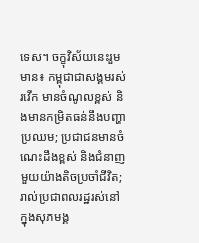ទេស។ ចក្ខុវិស័យនេះរួមមាន៖ កម្ពុជាជាសង្គមរស់រវើក មានចំណូលខ្ពស់ និងមានកម្រិតធន់នឹងបញ្ហាប្រឈម; ប្រជាជនមានចំណេះដឹងខ្ពស់ និងជំនាញមួយយ៉ាងតិចប្រចាំជីវិត; រាល់ប្រជាពលរដ្ឋរស់នៅក្នុងសុភមង្គ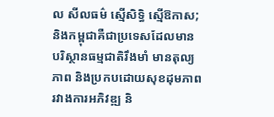ល សីលធម៌ ស្មើសិទ្ធិ ស្មើឱកាស; និងកម្ពុជាគឺជាប្រទេសដែលមានបរិស្ថានធម្មជាតិរឹងមាំ មានតុល្យភាព និងប្រកបដោយសុខដុមភាពរវាងការអភិវឌ្ឍ និ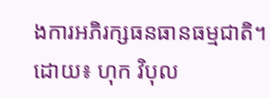ងការអភិរក្សធនធានធម្មជាតិ។
ដោយ៖ ហុក វិបុល